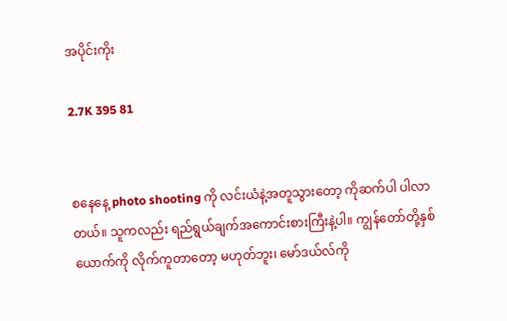အပိုင်းကိုး

2.7K 395 81


စနေနေ့ photo shooting ကို လင်းယံနဲ့အတူသွားတော့ ကိုဆက်ပါ ပါလာတယ်။ သူကလည်း ရည်ရွယ်ချက်အကောင်းစားကြီးနဲ့ပါ။ ကျွန်တော်တို့နှစ်ယောက်ကို လိုက်ကူတာတော့ မဟုတ်ဘူး၊ မော်ဒယ်လ်ကို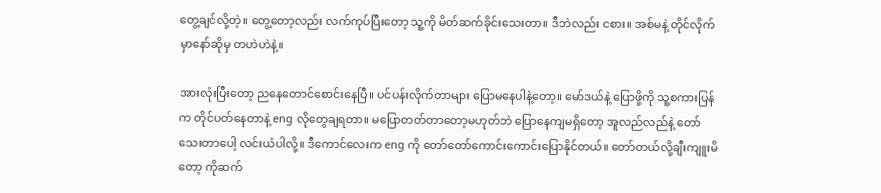တွေ့ချင်လို့တဲ့။ တွေ့တော့လည်း လက်ကုပ်ပြီးတော့ သူ့ကို မိတ်ဆက်ခိုင်းသေးတာ။ ဒီဘဲလည်း ငစား။ အစ်မနဲ့ တိုင်လိုက်မှာနော်ဆိုမှ တဟဲဟဲနဲ့။

အားလုံးပြီးတော့ ညနေတောင်စောင်းနေပြီ။ ပင်ပန်းလိုက်တာများ ပြောမနေပါနဲ့တော့။ မော်ဒယ်နဲ့ ပြောဖို့ကို သူ့စကားပြန်က တိုင်ပတ်နေတာနဲ့ eng လိုတွေချရတာ။ မပြောတတ်တာတော့မဟုတ်ဘဲ ပြောနေကျမရှိတော့ အူလည်လည်နဲ့ တော်သေးတာပေါ့ လင်းယံပါလို့။ ဒီကောင်လေးက eng ကို တော်တော်ကောင်းကောင်းပြောနိုင်တယ်။ တော်တယ်လို့ချီးကျူးမိတော့ ကိုဆက်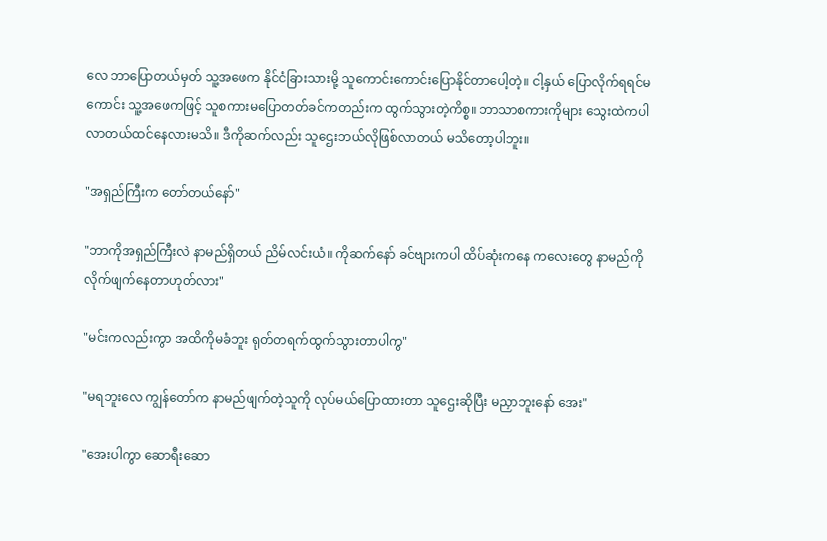လေ ဘာပြောတယ်မှတ် သူ့အဖေက နိုင်ငံခြားသားမို့ သူကောင်းကောင်းပြောနိုင်တာပေါ့တဲ့။ ငါ့နှယ် ပြောလိုက်ရရင်မကောင်း သူ့အဖေကဖြင့် သူစကားမပြောတတ်ခင်ကတည်းက ထွက်သွားတဲ့ကိစ္စ။ ဘာသာစကားကိုများ သွေးထဲကပါလာတယ်ထင်နေလားမသိ။ ဒီကိုဆက်လည်း သူဌေးဘယ်လိုဖြစ်လာတယ် မသိတော့ပါဘူး။

"အရှည်ကြီးက တော်တယ်နော်"

"ဘာကိုအရှည်ကြီးလဲ နာမည်ရှိတယ် ညိမ်လင်းယံ။ ကိုဆက်နော် ခင်ဗျားကပါ ထိပ်ဆုံးကနေ ကလေးတွေ နာမည်ကို လိုက်ဖျက်နေတာဟုတ်လား"

"မင်းကလည်းကွာ အထိကိုမခံဘူး ရုတ်တရက်ထွက်သွားတာပါကွ"

"မရဘူးလေ ကျွန်တော်က နာမည်ဖျက်တဲ့သူကို လုပ်မယ်ပြောထားတာ သူဌေးဆိုပြီး မညှာဘူးနော် အေး"

"အေးပါကွာ ဆောရီးဆော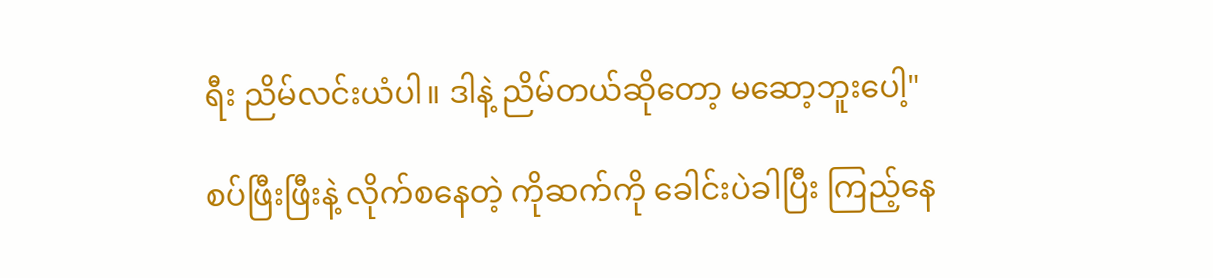ရီး ညိမ်လင်းယံပါ။ ဒါနဲ့ ညိမ်တယ်ဆိုတော့ မဆော့ဘူးပေါ့"

စပ်ဖြီးဖြီးနဲ့ လိုက်စနေတဲ့ ကိုဆက်ကို ခေါင်းပဲခါပြီး ကြည့်နေ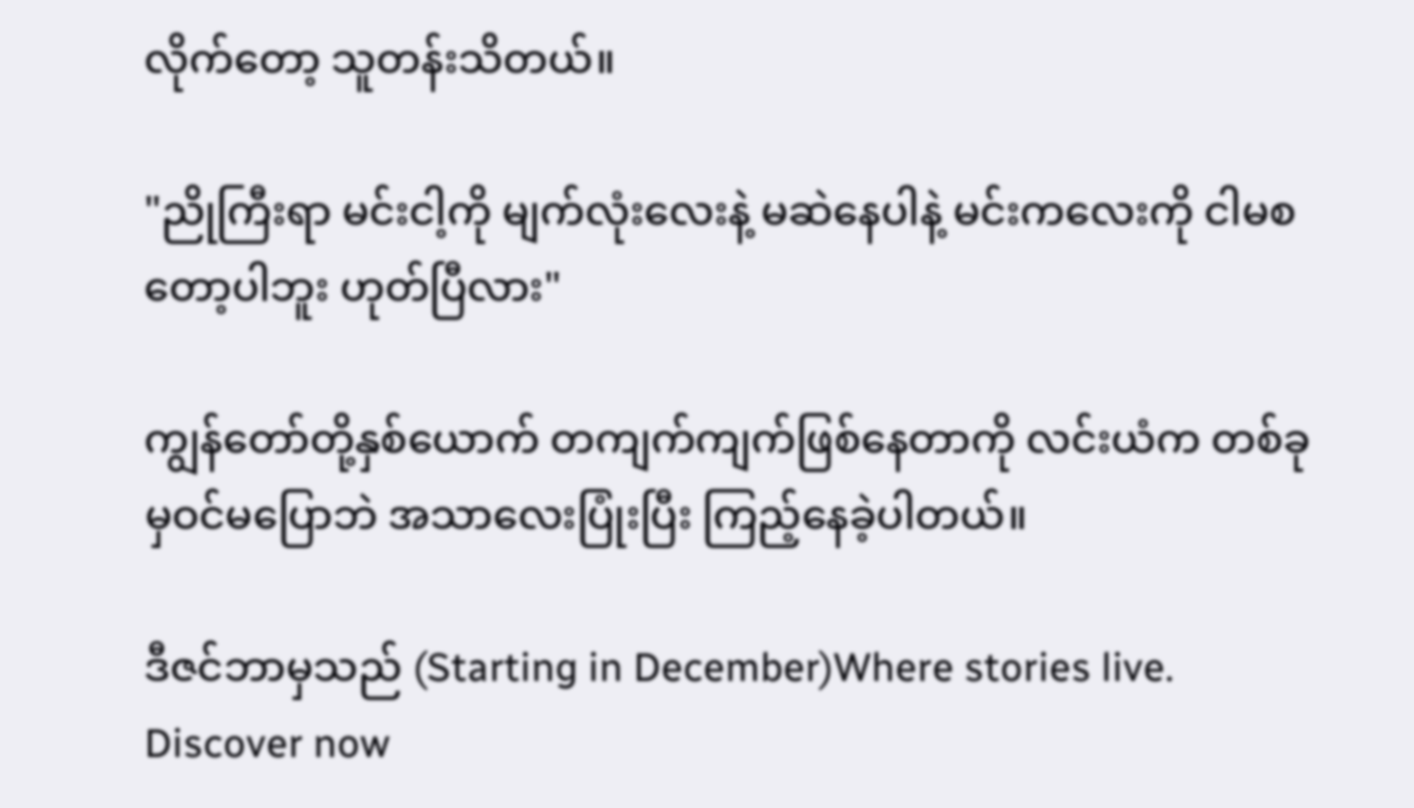လိုက်တော့ သူတန်းသိတယ်။

"ညိုကြီးရာ မင်းငါ့ကို မျက်လုံးလေးနဲ့ မဆဲနေပါနဲ့ မင်းကလေးကို ငါမစတော့ပါဘူး ဟုတ်ပြီလား"

ကျွန်တော်တို့နှစ်ယောက် တကျက်ကျက်ဖြစ်နေတာကို လင်းယံက တစ်ခုမှဝင်မပြောဘဲ အသာလေးပြုံးပြီး ကြည့်နေခဲ့ပါတယ်။

ဒီဇင်ဘာမှသည် (Starting in December)Where stories live. Discover now